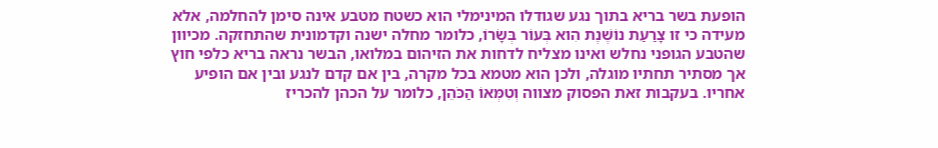הופעת בשר בריא בתוך נגע שגודלו המינימלי הוא כשטח מטבע אינה סימן להחלמה, אלא מעידה כי זו צָרַעַת נוֹשֶׁנֶת הִוא בְּעוֹר בְּשָׂרוֹ, כלומר מחלה ישנה וקדמונית שהתחזקה. מכיוון שהטבע הגופני נחלש ואינו מצליח לדחות את הזיהום במלואו, הבשר נראה בריא כלפי חוץ אך מסתיר תחתיו מוגלה, ולכן הוא מטמא בכל מקרה, בין אם קדם לנגע ובין אם הופיע אחריו. בעקבות זאת הפסוק מצווה וְטִמְּאוֹ הַכֹּהֵן, כלומר על הכהן להכריז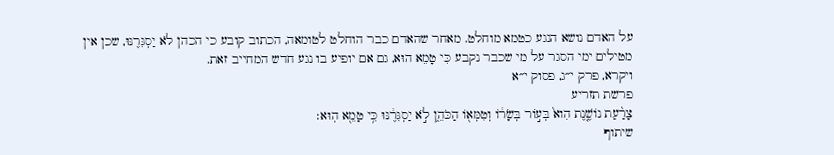על האדם נושא הנגע כטמא מוחלט. מאחר שהאדם כבר הוחלט לטומאה, הכתוב קובע כי הכהן לֹא יַסְגִּרֶנּוּ, שכן אין מטילים ימי הסגר על מי שכבר נקבע כִּי טָמֵא הוּא, גם אם יופיע בו נגע חדש המחייב זאת.
ויקרא, פרק י״ג, פסוק י״א
פרשת תזריע
צָרַ֨עַת נוֹשֶׁ֤נֶת הִוא֙ בְּע֣וֹר בְּשָׂר֔וֹ וְטִמְּא֖וֹ הַכֹּהֵ֑ן לֹ֣א יַסְגִּרֶ֔נּוּ כִּ֥י טָמֵ֖א הֽוּא׃
שיתוף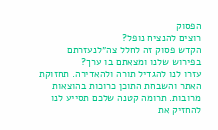הפסוק
רוצים להנציח נופל?
הקדש פסוק זה לחלל צה״לנעזרתם בפירוש שלנו ומצאתם בו ערך?
עזרו לנו להגדיל תורה ולהאדירה. תחזוקת האתר והשבחת התוכן כרוכות בהוצאות מרובות. תרומה קטנה שלכם תסייע לנו להחזיק את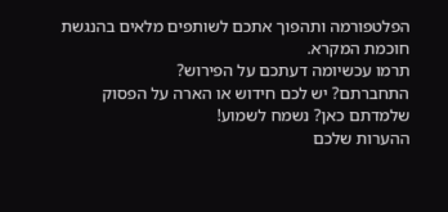הפלטפורמה ותהפוך אתכם לשותפים מלאים בהנגשת חוכמת המקרא.
תרמו עכשיומה דעתכם על הפירוש?
התחברתם? יש לכם חידוש או הארה על הפסוק שלמדתם כאן? נשמח לשמוע!
ההערות שלכם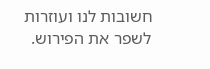חשובות לנו ועוזרות לשפר את הפירוש.